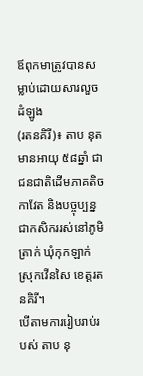ឪពុកមាត្រូវបានសម្លាប់ដោយសារលួចដំឡូង
(រតនគិរី)៖ តាប នុត មានអាយុ ៥៨ឆ្នាំ ជាជនជាតិដើមភាគតិចកាវែត និងបច្ចុប្បន្នជាកសិកររស់នៅភូមិត្រាក់ ឃុំកុកឡាក់ ស្រុកវើនសៃ ខេត្តរតនគិរី។
បើតាមការរៀបរាប់របស់ តាប នុ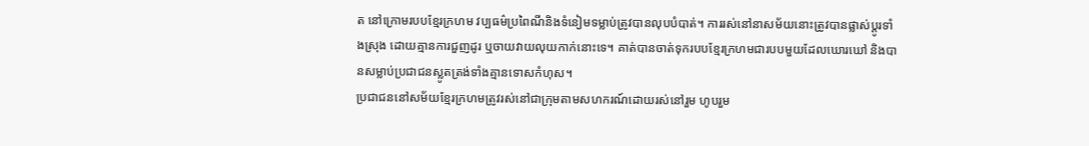ត នៅក្រោមរបបខ្មែរក្រហម វប្បធម៌ប្រពៃណីនិងទំនៀមទម្លាប់ត្រូវបានលុបបំបាត់។ ការរស់នៅនាសម័យនោះត្រូវបានផ្លាស់ប្តូរទាំងស្រុង ដោយគ្មានការជួញដូរ ឬចាយវាយលុយកាក់នោះទេ។ គាត់បានចាត់ទុករបបខ្មែរក្រហមជារបបមួយដែលឃោរឃៅ និងបានសម្លាប់ប្រជាជនស្លូតត្រង់ទាំងគ្មានទោសកំហុស។
ប្រជាជននៅសម័យខ្មែរក្រហមត្រូវរស់នៅជាក្រុមតាមសហករណ៍ដោយរស់នៅរួម ហូបរួម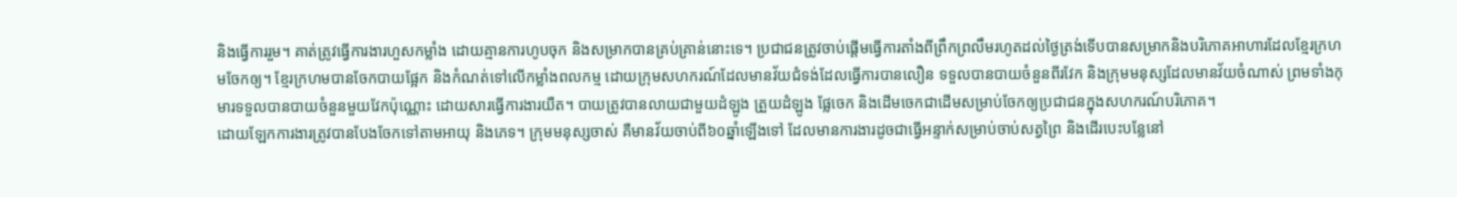និងធ្វើការរួម។ គាត់ត្រូវធ្វើការងារហួសកម្លាំង ដោយគ្មានការហូបចុក និងសម្រាកបានគ្រប់គ្រាន់នោះទេ។ ប្រជាជនត្រូវចាប់ផ្តើមធ្វើការតាំងពីព្រឹកព្រលឹមរហូតដល់ថ្ងៃត្រង់ទើបបានសម្រាកនិងបរិភោគអាហារដែលខ្មែរក្រហមចែកឲ្យ។ ខ្មែរក្រហមបានចែកបាយផ្អែក និងកំណត់ទៅលើកម្លាំងពលកម្ម ដោយក្រុមសហករណ៍ដែលមានវ័យជំទង់ដែលធ្វើការបានលឿន ទទួលបានបាយចំនួនពីរវែក និងក្រុមមនុស្សដែលមានវ័យចំណាស់ ព្រមទាំងកុមារទទួលបានបាយចំនួនមួយវែកប៉ុណ្ណោះ ដោយសារធ្វើការងារយឺត។ បាយត្រូវបានលាយជាមួយដំឡូង ត្រួយដំឡូង ផ្លែចេក និងដើមចេកជាដើមសម្រាប់ចែកឲ្យប្រជាជនក្នុងសហករណ៍បរិភោគ។
ដោយឡែកការងារត្រូវបានបែងចែកទៅតាមអាយុ និងភេទ។ ក្រុមមនុស្សចាស់ គឺមានវ័យចាប់ពី៦០ឆ្នាំឡើងទៅ ដែលមានការងារដូចជាធ្វើអន្ទាក់សម្រាប់ចាប់សត្វព្រៃ និងដើរបេះបន្លែនៅ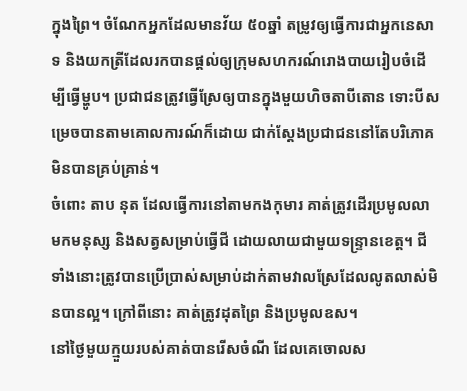ក្នុងព្រៃ។ ចំណែកអ្នកដែលមានវ័យ ៥០ឆ្នាំ តម្រូវឲ្យធ្វើការជាអ្នកនេសាទ និងយកត្រីដែលរកបានផ្តល់ឲ្យក្រុមសហករណ៍រោងបាយរៀបចំដើម្បីធ្វើម្ហូប។ ប្រជាជនត្រូវធ្វើស្រែឲ្យបានក្នុងមួយហិចតាបីតោន ទោះបីសម្រេចបានតាមគោលការណ៍ក៏ដោយ ជាក់ស្តែងប្រជាជននៅតែបរិភោគមិនបានគ្រប់គ្រាន់។
ចំពោះ តាប នុត ដែលធ្វើការនៅតាមកងកុមារ គាត់ត្រូវដើរប្រមូលលាមកមនុស្ស និងសត្វសម្រាប់ធ្វើជី ដោយលាយជាមួយទន្ទ្រានខេត្ត។ ជីទាំងនោះត្រូវបានប្រើប្រាស់សម្រាប់ដាក់តាមវាលស្រែដែលលូតលាស់មិនបានល្អ។ ក្រៅពីនោះ គាត់ត្រូវដុតព្រៃ និងប្រមូលឧស។
នៅថ្ងៃមួយក្មួយរបស់គាត់បានរើសចំណី ដែលគេចោលស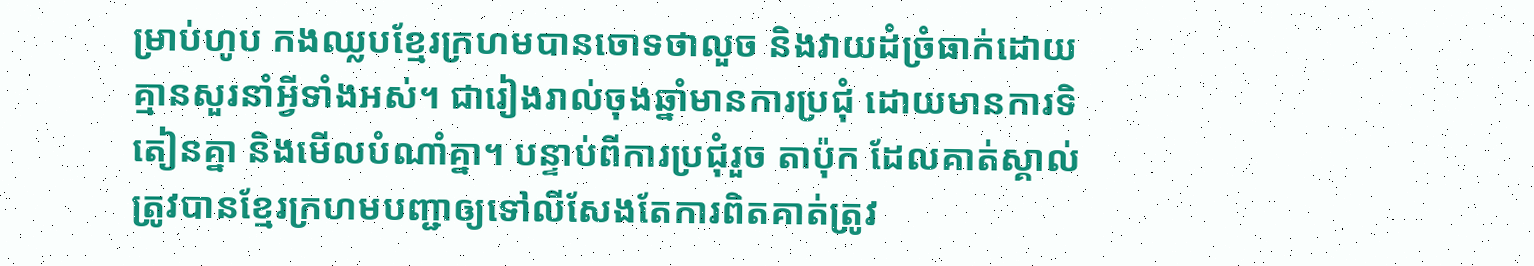ម្រាប់ហូប កងឈ្លបខ្មែរក្រហមបានចោទថាលួច និងវាយដំច្រំធាក់ដោយគ្មានសួរនាំអ្វីទាំងអស់។ ជារៀងរាល់ចុងឆ្នាំមានការប្រជុំ ដោយមានការទិតៀនគ្នា និងមើលបំណាំគ្នា។ បន្ទាប់ពីការប្រជុំរួច តាប៉ុក ដែលគាត់ស្គាល់ត្រូវបានខ្មែរក្រហមបញ្ជាឲ្យទៅលីសែងតែការពិតគាត់ត្រូវ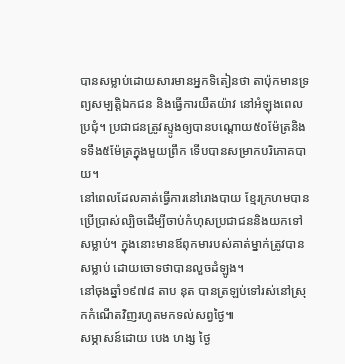បានសម្លាប់ដោយសារមានអ្នកទិតៀនថា តាប៉ុកមានទ្រព្យសម្បត្តិឯកជន និងធ្វើការយឺតយ៉ាវ នៅអំឡុងពេលប្រជុំ។ ប្រជាជនត្រូវស្ទូងឲ្យបានបណ្តោយ៥០ម៉ែត្រនិងទទឹង៥ម៉ែត្រក្នុងមួយព្រឹក ទើបបានសម្រាកបរិភោគបាយ។
នៅពេលដែលគាត់ធ្វើការនៅរោងបាយ ខ្មែរក្រហមបានប្រើប្រាស់ល្បិចដើម្បីចាប់កំហុសប្រជាជននិងយកទៅសម្លាប់។ ក្នុងនោះមានឪពុកមារបស់គាត់ម្នាក់ត្រូវបានសម្លាប់ ដោយចោទថាបានលួចដំឡូង។
នៅចុងឆ្នាំ១៩៧៨ តាប នុត បានត្រឡប់ទៅរស់នៅស្រុកកំណើតវិញរហូតមកទល់សព្វថ្ងៃ៕
សម្ភាសន៍ដោយ បេង ហង្ស ថ្ងៃ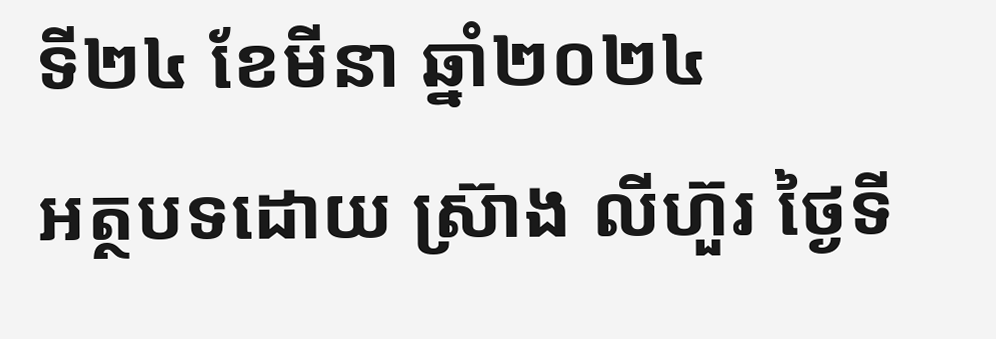ទី២៤ ខែមីនា ឆ្នាំ២០២៤
អត្ថបទដោយ ស្រ៊ាង លីហ៊ួរ ថ្ងៃទី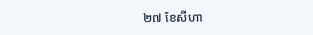២៧ ខែសីហា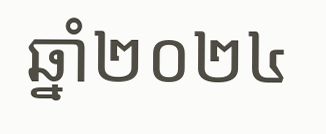ឆ្នាំ២០២៤